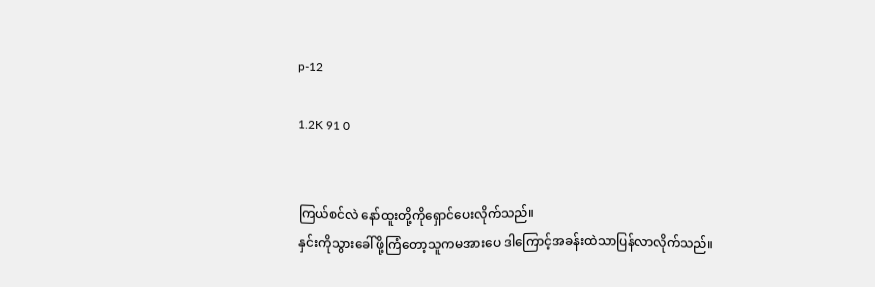p-12

1.2K 91 0


ကြယ်စင်လဲ နော်ထူးတို့ကိုရှောင်ပေးလိုက်သည်။
နှင်းကိုသွားခေါ်ဖို့ကြံတော့သူကမအားပေ ဒါကြောင့်အခန်းထဲသာပြန်လာလိုက်သည်။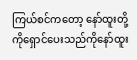ကြယ်စင်ကတော့ နော်ထူးတို့ကိုရှောင်ပေးသည်ကိုနော်ထူး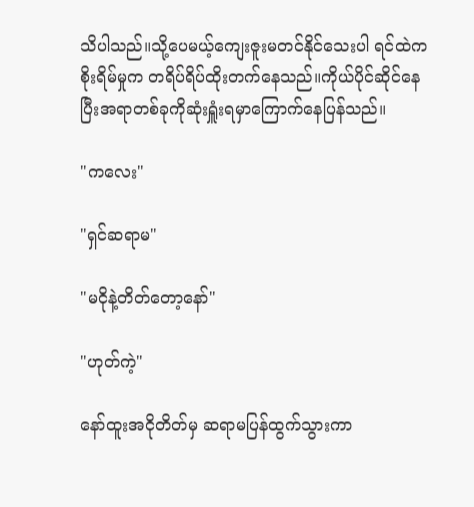သိပါသည်။သို့ပေမယ့်ကျေးဇူးမတင်နိုင်သေးပါ ရင်ထဲက စိုးရိမ်မှုက တရိပ်ရိပ်ထိုးတက်နေသည်။ကိုယ်ပိုင်ဆိုင်နေပြီးအရာတစ်ခုကိုဆုံးရှူံးရမှာကြောက်နေပြန်သည်။

"ကလေး"

"ရှင်ဆရာမ"

"မငိုနဲ့တိတ်တော့နော်"

"ဟုတ်ကဲ့"

နော်ထူးအငိုတိတ်မှ ဆရာမပြန်ထွက်သွားကာ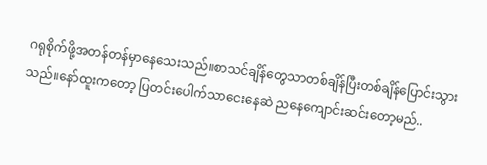ဂရုစိုက်ဖို့အတန်တန်မှာနေသေးသည်။စာသင်ချိန်တွေသာတစ်ချိန်ပြီးတစ်ချိန်ပြောင်းသွားသည်။နော်ထူးကတော့ ပြတင်းပေါက်သာငေးနေဆဲ ညနေကျောင်းဆင်းတော့မည်..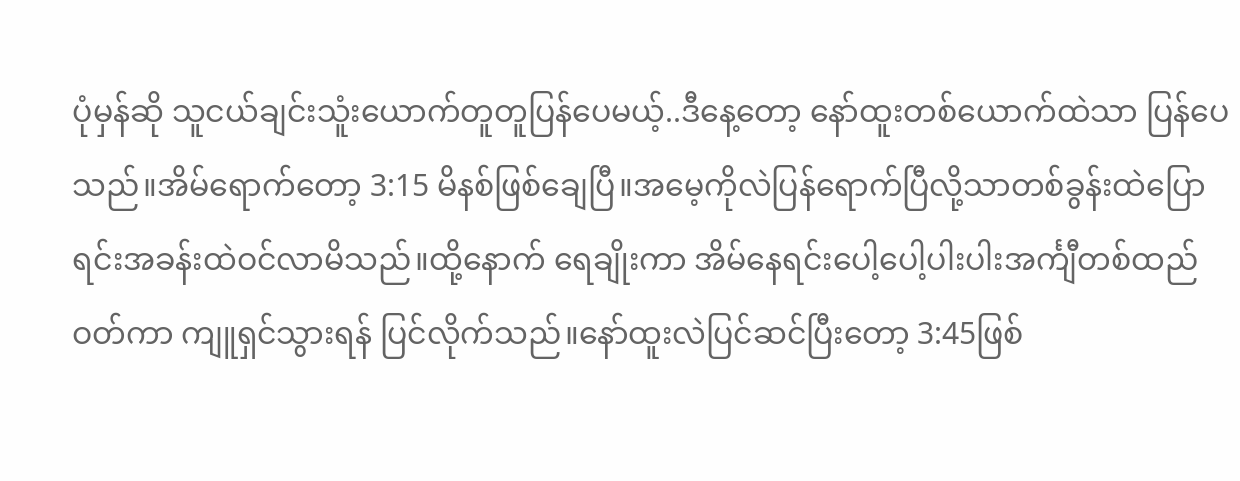ပုံမှန်ဆို သူငယ်ချင်းသူံးယောက်တူတူပြန်ပေမယ့်..ဒီနေ့တော့ နော်ထူးတစ်ယောက်ထဲသာ ပြန်ပေသည်။အိမ်ရောက်တော့ 3:15 မိနစ်ဖြစ်ချေပြီ။အမေ့ကိုလဲပြန်ရောက်ပြီလို့သာတစ်ခွန်းထဲပြောရင်းအခန်းထဲဝင်လာမိသည်။ထို့နောက် ရေချိုးကာ အိမ်နေရင်းပေါ့ပေါ့ပါးပါးအင်္ကျီတစ်ထည်ဝတ်ကာ ကျူရှင်သွားရန် ပြင်လိုက်သည်။နော်ထူးလဲပြင်ဆင်ပြီးတော့ 3:45ဖြစ်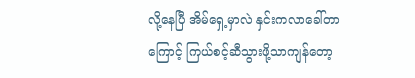လို့နေပြီ အိမ်ရှေ့မှာလဲ နှင်းကလာခေါ်တာကြောင့် ကြယ်စင့်ဆီသွားဖို့သာကျန်တော့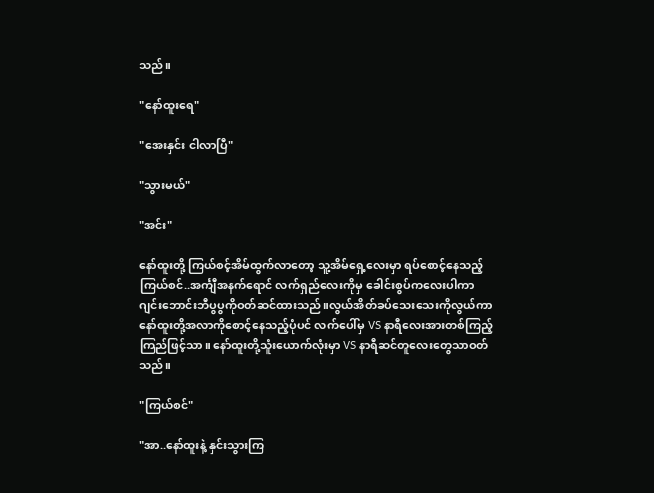သည်။

"နော်ထူးရေ"

"အေးနှင်း ငါလာပြီ"

"သွားမယ်"

"အင်း"

နော်ထူးတို့ ကြယ်စင့်အိမ်ထွက်လာတော့ သူ့အိမ်ရှေ့လေးမှာ ရပ်စောင့်နေသည့်ကြယ်စင်..အင်္ကျီအနက်ရောင် လက်ရှည်လေးကိုမှ ခေါင်းစွပ်ကလေးပါကာ ဂျင်းဘောင်းဘီပွပွကိုဝတ်ဆင်ထားသည်။လွယ်အိတ်ခပ်သေးသေးကိုလွယ်ကာ နော်ထူးတို့အလာကိုစောင့်နေသည့်ပုံပင် လက်ပေါ်မှ VS နာရီလေးအားတစ်ကြည့်ကြည်ဖြင့်သာ။ နော်ထူးတို့သူံးယောက်လုံးမှာ VS နာရီဆင်တူလေးတွေသာဝတ်သည်။

"ကြယ်စင်"

"အာ..နော်ထူးနဲ့ နှင်းသွားကြ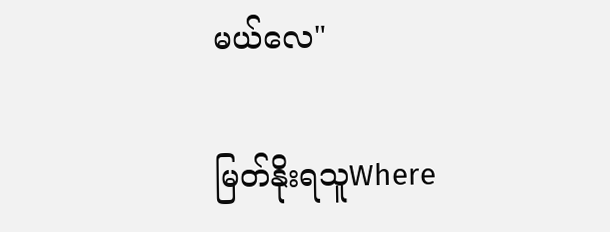မယ်လေ"

မြတ်နိုးရသူWhere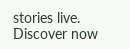stories live. Discover now